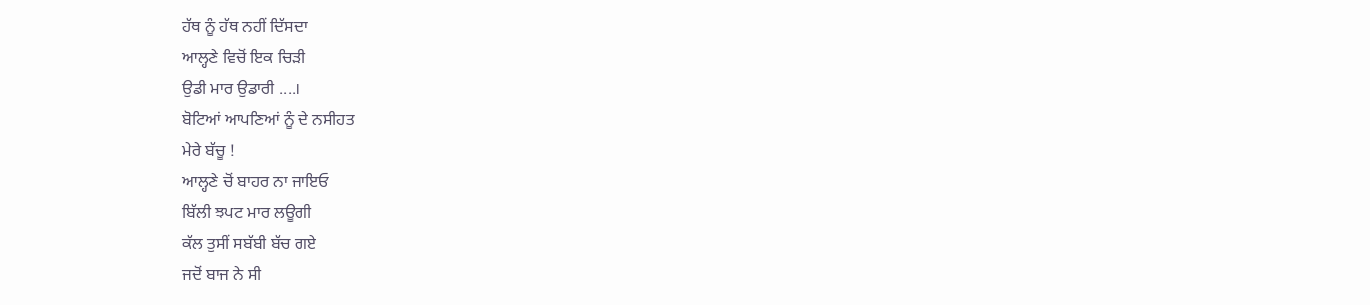ਹੱਥ ਨੂੰ ਹੱਥ ਨਹੀਂ ਦਿੱਸਦਾ
ਆਲ੍ਹਣੇ ਵਿਚੋਂ ਇਕ ਚਿੜੀ
ਉਡੀ ਮਾਰ ਉਡਾਰੀ ....।
ਬੋਟਿਆਂ ਆਪਣਿਆਂ ਨੂੰ ਦੇ ਨਸੀਹਤ
ਮੇਰੇ ਬੱਚੂ !
ਆਲ੍ਹਣੇ ਚੋਂ ਬਾਹਰ ਨਾ ਜਾਇਓ
ਬਿੱਲੀ ਝਪਟ ਮਾਰ ਲਊਗੀ
ਕੱਲ ਤੁਸੀਂ ਸਬੱਬੀ ਬੱਚ ਗਏ
ਜਦੋਂ ਬਾਜ ਨੇ ਸੀ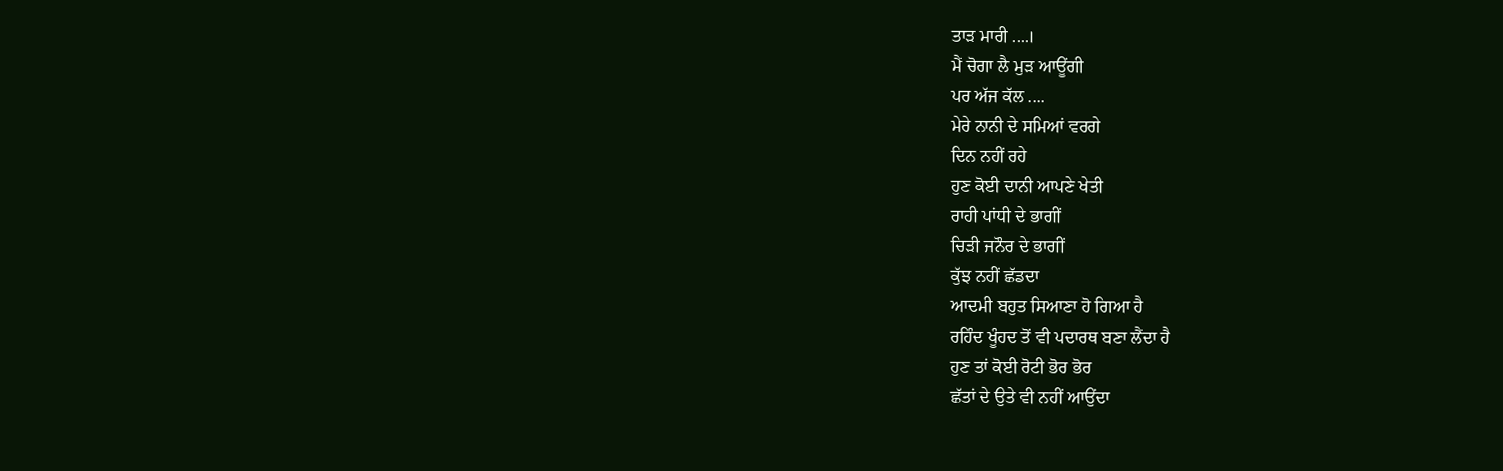ਤਾੜ ਮਾਰੀ ....।
ਮੈਂ ਚੋਗਾ ਲੈ ਮੁੜ ਆਊਂਗੀ
ਪਰ ਅੱਜ ਕੱਲ ....
ਮੇਰੇ ਨਾਨੀ ਦੇ ਸਮਿਆਂ ਵਰਗੇ
ਦਿਨ ਨਹੀਂ ਰਹੇ
ਹੁਣ ਕੋਈ ਦਾਨੀ ਆਪਣੇ ਖੇਤੀ
ਰਾਹੀ ਪਾਂਧੀ ਦੇ ਭਾਗੀਂ
ਚਿੜੀ ਜਨੌਰ ਦੇ ਭਾਗੀਂ
ਕੁੱਝ ਨਹੀਂ ਛੱਡਦਾ
ਆਦਮੀ ਬਹੁਤ ਸਿਆਣਾ ਹੋ ਗਿਆ ਹੈ
ਰਹਿੰਦ ਖੂੰਹਦ ਤੋਂ ਵੀ ਪਦਾਰਥ ਬਣਾ ਲੈਂਦਾ ਹੈ
ਹੁਣ ਤਾਂ ਕੋਈ ਰੋਟੀ ਭੋਰ ਭੋਰ
ਛੱਤਾਂ ਦੇ ਉਤੇ ਵੀ ਨਹੀਂ ਆਉਂਦਾ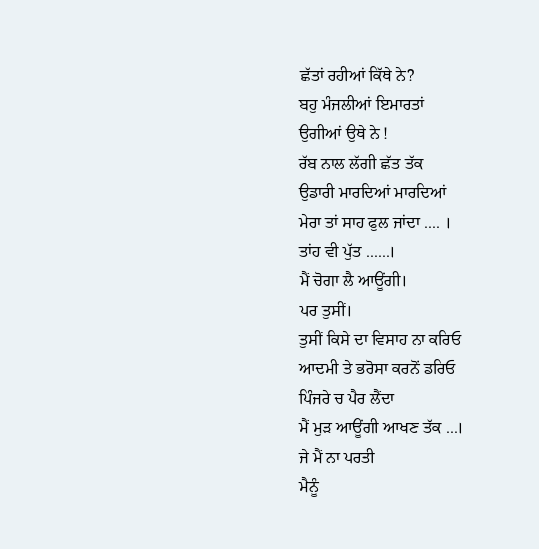ਛੱਤਾਂ ਰਹੀਆਂ ਕਿੱਥੇ ਨੇ?
ਬਹੁ ਮੰਜਲੀਆਂ ਇਮਾਰਤਾਂ
ਉਗੀਆਂ ਉਥੇ ਨੇ !
ਰੱਬ ਨਾਲ ਲੱਗੀ ਛੱਤ ਤੱਕ
ਉਡਾਰੀ ਮਾਰਦਿਆਂ ਮਾਰਦਿਆਂ
ਮੇਰਾ ਤਾਂ ਸਾਹ ਫੁਲ ਜਾਂਦਾ .... ।
ਤਾਂਹ ਵੀ ਪੁੱਤ ......।
ਮੈਂ ਚੋਗਾ ਲੈ ਆਊਂਗੀ।
ਪਰ ਤੁਸੀਂ।
ਤੁਸੀਂ ਕਿਸੇ ਦਾ ਵਿਸਾਹ ਨਾ ਕਰਿਓ
ਆਦਮੀ ਤੇ ਭਰੋਸਾ ਕਰਨੋਂ ਡਰਿਓ
ਪਿੰਜਰੇ ਚ ਪੈਰ ਲੈਂਦਾ
ਮੈਂ ਮੁੜ ਆਊਂਗੀ ਆਖਣ ਤੱਕ ...।
ਜੇ ਮੈਂ ਨਾ ਪਰਤੀ
ਮੈਨੂੰ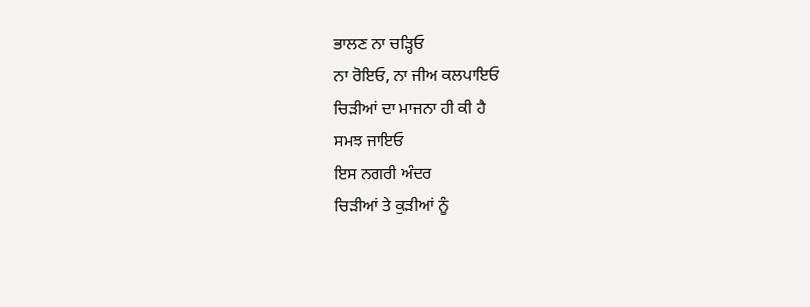ਭਾਲਣ ਨਾ ਚੜ੍ਹਿਓ
ਨਾ ਰੋਇਓ, ਨਾ ਜੀਅ ਕਲਪਾਇਓ
ਚਿੜੀਆਂ ਦਾ ਮਾਜਨਾ ਹੀ ਕੀ ਹੈ
ਸਮਝ ਜਾਇਓ
ਇਸ ਨਗਰੀ ਅੰਦਰ
ਚਿੜੀਆਂ ਤੇ ਕੁੜੀਆਂ ਨੂੰ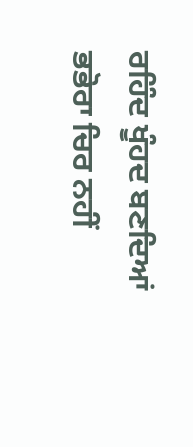ਰਹਿੰਦ ਖੂੰਹਦ ਬਣਦਿਆਂ
ਭਭੋਰਾ ਚਿਰ ਨਹੀਂ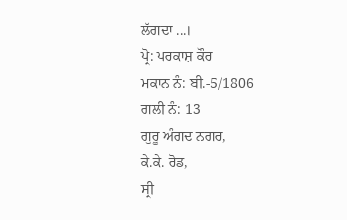ਲੱਗਦਾ ...।
ਪ੍ਰੋ: ਪਰਕਾਸ਼ ਕੌਰ
ਮਕਾਨ ਨੰ: ਬੀ.-5/1806
ਗਲੀ ਨੰ: 13
ਗੁਰੂ ਅੰਗਦ ਨਗਰ,
ਕੇ.ਕੇ. ਰੋਡ,
ਸ੍ਰੀ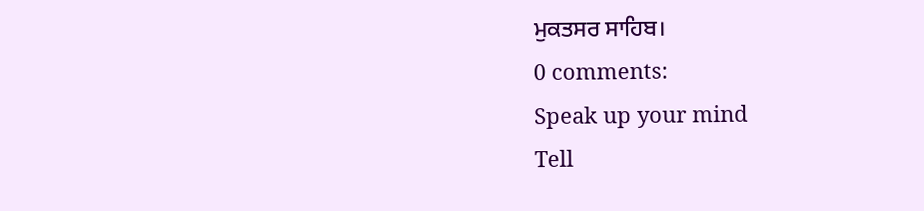ਮੁਕਤਸਰ ਸਾਹਿਬ।
0 comments:
Speak up your mind
Tell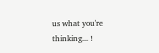us what you're thinking... !